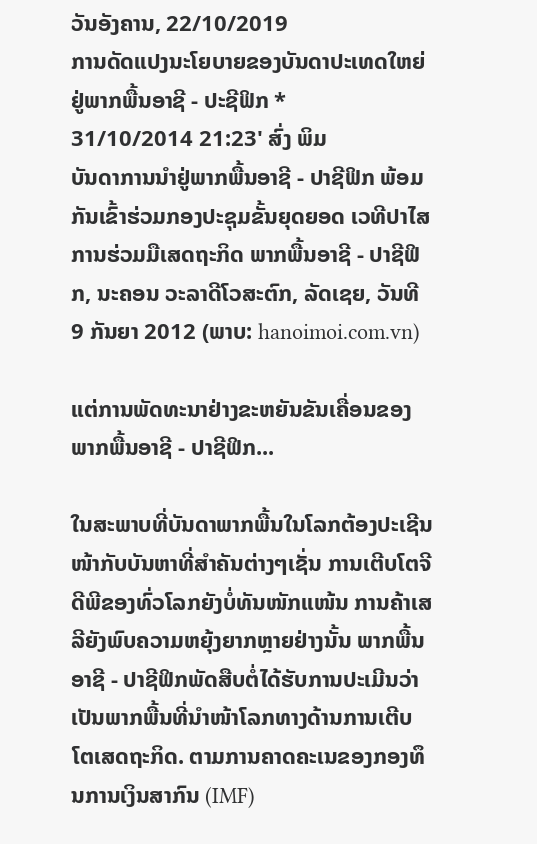ວັນອັງຄານ, 22/10/2019
ການດັດແປງນະໂຍບາຍຂອງບັນດາປະເທດໃຫຍ່ຢູ່ພາກພື້ນອາຊີ - ປະຊີຟິກ *
31/10/2014 21:23' ສົ່ງ ພິມ
ບັນດາການນຳຢູ່ພາກພື້ນອາຊີ - ປາຊີຟິກ ພ້ອມກັນເຂົ້າຮ່ວມກອງປະຊຸມຂັ້ນຍຸດຍອດ ເວທີປາໄສການຮ່ວມມືເສດຖະກິດ ພາກພື້ນອາຊີ - ປາຊີຟິກ, ນະຄອນ ວະລາດີໂວສະຕົກ, ລັດເຊຍ, ວັນທີ 9 ກັນຍາ 2012 (ພາບ: hanoimoi.com.vn)

ແຕ່ການພັດທະນາຢ່າງຂະຫຍັນຂັນເຄື່ອນຂອງພາກພື້ນອາຊີ - ປາຊີຟິກ...

ໃນສະພາບທີ່ບັນດາພາກພື້ນໃນໂລກຕ້ອງປະເຊີນໜ້າກັບບັນຫາທີ່ສຳຄັນຕ່າງໆເຊັ່ນ ການເຕີບໂຕຈີດີພີຂອງທົ່ວໂລກຍັງບໍ່ທັນໜັກແໜ້ນ ການຄ້າເສລີຍັງພົບຄວາມຫຍຸ້ງຍາກຫຼາຍຢ່າງນັ້ນ ພາກພື້ນອາຊີ - ປາຊີຟິກພັດສືບຕໍ່ໄດ້ຮັບການປະເມີນວ່າ ເປັນພາກພື້ນທີ່ນຳໜ້າໂລກທາງດ້ານການເຕີບໂຕເສດຖະກິດ. ຕາມການຄາດຄະເນຂອງກອງທຶນການເງິນສາກົນ (IMF)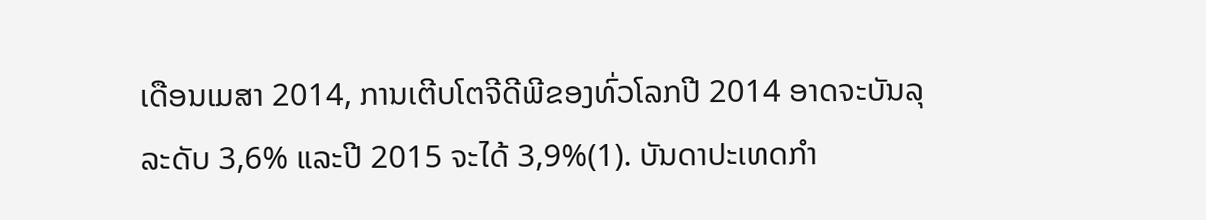ເດືອນເມສາ 2014, ການເຕີບໂຕຈີດີພີຂອງທົ່ວໂລກປີ 2014 ອາດຈະບັນລຸລະດັບ 3,6% ແລະປີ 2015 ຈະໄດ້ 3,9%(1). ບັນດາປະເທດກຳ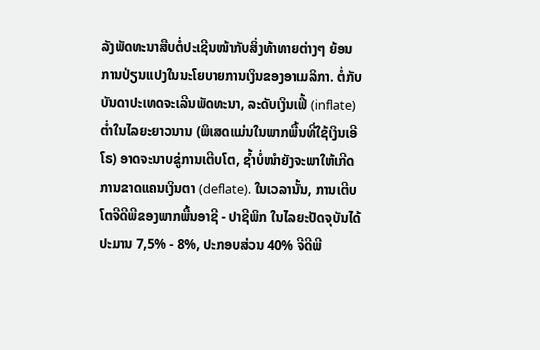ລັງພັດທະນາສືບຕໍ່ປະເຊີນໜ້າກັບສິ່ງທ້າທາຍຕ່າງໆ ຍ້ອນການປ່ຽນແປງໃນນະໂຍບາຍການເງິນຂອງອາເມລິກາ. ຕໍ່ກັບບັນດາປະເທດຈະເລີນພັດທະນາ, ລະດັບເງິນເຟີ້ (inflate) ຕ່ຳໃນໄລຍະຍາວນານ (ພິເສດແມ່ນໃນພາກພື້ນທີ່ໃຊ້ເງິນເອີໂຣ) ອາດຈະນາບຂູ່ການເຕີບໂຕ, ຊ້ຳບໍ່ໜຳຍັງຈະພາໃຫ້ເກີດການຂາດແຄນເງິນຕາ (deflate). ໃນເວລານັ້ນ, ການເຕີບໂຕຈີດີພີຂອງພາກພື້ນອາຊີ - ປາຊີພິກ ໃນໄລຍະປັດຈຸບັນໄດ້ປະມານ 7,5% - 8%, ປະກອບສ່ວນ 40% ຈີດີພີ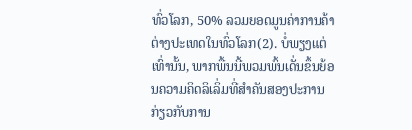ທົ່ວໂລກ, 50% ລວມຍອດມູນຄ່າການຄ້າຕ່າງປະເທດໃນທົ່ວໂລກ(2). ບໍ່ພຽງແຕ່ເທົ່ານັ້ນ, ພາກພື້ນນີ້ພວມພົ້ນເດັ່ນຂຶ້ນຍ້ອນຄວາມຄິດລິເລິ່ມທີ່ສຳຄັນສອງປະການກ່ຽວກັບການ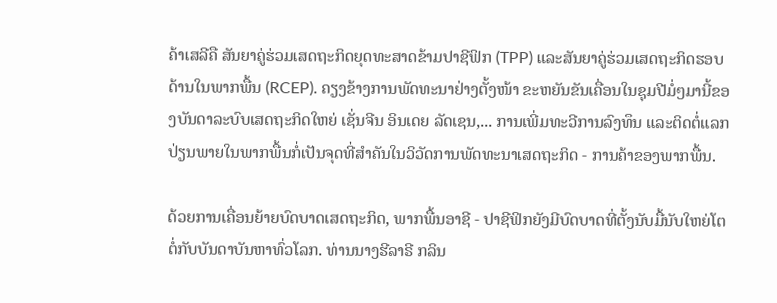ຄ້າເສລີຄື ສັນຍາຄູ່ຮ່ວມເສດຖະກິດຍຸດທະສາດຂ້າມປາຊີຟິກ (TPP) ແລະສັນຍາຄູ່ຮ່ວມເສດຖະກິດຮອບດ້ານໃນພາກພື້ນ (RCEP). ຄຽງຂ້າງການພັດທະນາຢ່າງຕັ້ງໜ້າ ຂະຫຍັນຂັນເຄື່ອນໃນຊຸມປີມໍ່ໆມານີ້ຂອງບັນດາລະບົບເສດຖະກິດໃຫຍ່ ເຊັ່ນຈີນ ອິນເດຍ ລັດເຊນ,... ການເພີ່ມທະວີການລົງທຶນ ແລະຕິດຕໍ່ແລກປ່ຽນພາຍໃນພາກພື້ນກໍ່ເປັນຈຸດທີ່ສຳຄັນໃນວິວັດການພັດທະນາເສດຖະກິດ - ການຄ້າຂອງພາກພື້ນ.

ດ້ວຍການເຄື່ອນຍ້າຍບົດບາດເສດຖະກິດ, ພາກພື້ນອາຊີ - ປາຊີຟິກຍັງມີບົດບາດທີ່ຕັ້ງນັບມື້ນັບໃຫຍ່ໂຕຕໍ່ກັບບັນດາບັນຫາທົ່ວໂລກ. ທ່ານນາງຮີລາຣີ ກລິນ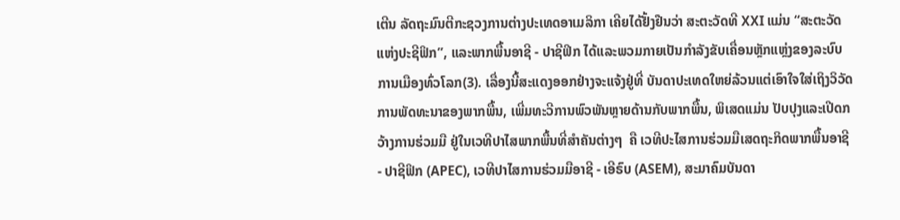ເຕີນ ລັດຖະມົນຕີກະຊວງການຕ່າງປະເທດອາເມລິກາ ເຄີຍໄດ້ຢັ້ງຢືນວ່າ ສະຕະວັດທີ XXI ແມ່ນ “ສະຕະວັດແຫ່ງປະຊີຟິກ”, ແລະພາກພື້ນອາຊີ - ປາຊີຟິກ ໄດ້ແລະພວມກາຍເປັນກຳລັງຂັບເຄື່ອນຫຼັກແຫຼ່ງຂອງລະບົບການເມືອງທົ່ວໂລກ(3). ເລື່ອງນີ້ສະແດງອອກຢ່າງຈະແຈ້ງຢູ່ທີ່ ບັນດາປະເທດໃຫຍ່ລ້ວນແຕ່ເອົາໃຈໃສ່ເຖິງວິວັດການພັດທະນາຂອງພາກພື້ນ, ເພີ່ມທະວີການພົວພັນຫຼາຍດ້ານກັບພາກພື້ນ, ພິເສດແມ່ນ ປັບປຸງແລະເປີດກວ້າງການຮ່ວມມື ຢູ່ໃນເວທີປາໄສພາກພື້ນທີ່ສຳຄັນຕ່າງໆ  ຄື ເວທີປະໄສການຮ່ວມມືເສດຖະກິດພາກພື້ນອາຊີ - ປາຊີຟິກ (APEC), ເວທີປາໄສການຮ່ວມມືອາຊີ - ເອີຣົບ (ASEM), ສະມາຄົມບັນດາ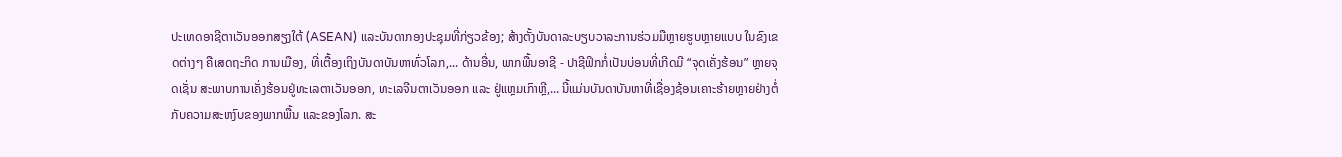ປະເທດອາຊີຕາເວັນອອກສຽງໃຕ້ (ASEAN) ແລະບັນດາກອງປະຊຸມທີ່ກ່ຽວຂ້ອງ; ສ້າງຕັ້ງບັນດາລະບຽບວາລະການຮ່ວມມືຫຼາຍຮູບຫຼາຍແບບ ໃນຂົງເຂດຕ່າງໆ ຄືເສດຖະກິດ ການເມືອງ, ທີ່ເຕື້ອງເຖິງບັນດາບັນຫາທົ່ວໂລກ,... ດ້ານອື່ນ, ພາກພື້ນອາຊີ - ປາຊີຟິກກໍ່ເປັນບ່ອນທີ່ເກີດມີ “ຈຸດເຄັ່ງຮ້ອນ” ຫຼາຍຈຸດເຊັ່ນ ສະພາບການເຄັ່ງຮ້ອນຢູ່ທະເລຕາເວັນອອກ, ທະເລຈີນຕາເວັນອອກ ແລະ ຢູ່ແຫຼມເກົາຫຼີ,... ນີ້ແມ່ນບັນດາບັນຫາທີ່ເຊື່ອງຊ້ອນເຄາະຮ້າຍຫຼາຍຢ່າງຕໍ່ກັບຄວາມສະຫງົບຂອງພາກພື້ນ ແລະຂອງໂລກ. ສະ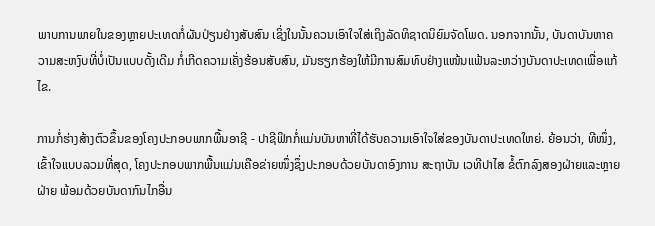ພາບການພາຍໃນຂອງຫຼາຍປະເທດກໍ່ຜັນປ່ຽນຢ່າງສັບສົນ ເຊິ່ງໃນນັ້ນຄວນເອົາໃຈໃສ່ເຖິງລັດທິຊາດນິຍົມຈັດໂພດ. ນອກຈາກນັ້ນ, ບັນດາບັນຫາຄວາມສະຫງົບທີ່ບໍ່ເປັນແບບດັ້ງເດີມ ກໍ່ເກີດຄວາມເຄັ່ງຮ້ອນສັບສົນ, ມັນຮຽກຮ້ອງໃຫ້ມີການສົມທົບຢ່າງແໜ້ນແຟ້ນລະຫວ່າງບັນດາປະເທດເພື່ອແກ້ໄຂ.

ການກໍ່ຮ່າງສ້າງຕົວຂຶ້ນຂອງໂຄງປະກອບພາກພື້ນອາຊີ - ປາຊີຟິກກໍ່ແມ່ນບັນຫາທີ່ໄດ້ຮັບຄວາມເອົາໃຈໃສ່ຂອງບັນດາປະເທດໃຫຍ່. ຍ້ອນວ່າ, ທີໜຶ່ງ, ເຂົ້າໃຈແບບລວມທີ່ສຸດ, ໂຄງປະກອບພາກພື້ນແມ່ນເຄືອຂ່າຍໜຶ່ງຊຶ່ງປະກອບດ້ວຍບັນດາອົງການ ສະຖາບັນ ເວທີປາໄສ ຂໍ້ຕົກລົງສອງຝ່າຍແລະຫຼາຍຝ່າຍ ພ້ອມດ້ວຍບັນດາກົນໄກອື່ນ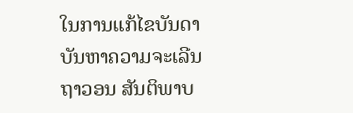ໃນການແກ້ໄຂບັນດາບັນຫາຄວາມຈະເລີນຖາວອນ ສັນຕິພາບ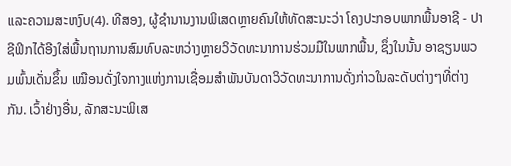ແລະຄວາມສະຫງົບ(4). ທີສອງ, ຜູ້ຊຳນານງານພິເສດຫຼາຍຄົນໃຫ້ທັດສະນະວ່າ ໂຄງປະກອບພາກພື້ນອາຊີ - ປາຊີຟິກໄດ້ອີງໃສ່ພື້ນຖານການສົມທົບລະຫວ່າງຫຼາຍວິວັດທະນາການຮ່ວມມືໃນພາກພື້ນ, ຊຶ່ງໃນນັ້ນ ອາຊຽນພວມພົ້ນເດັ່ນຂຶ້ນ ເໝືອນດັ່ງໃຈກາງແຫ່ງການເຊື່ອມສຳພັນບັນດາວິວັດທະນາການດັ່ງກ່າວໃນລະດັບຕ່າງໆທີ່ຕ່າງກັນ. ເວົ້າຢ່າງອື່ນ, ລັກສະນະພິເສ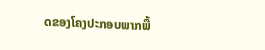ດຂອງໂຄງປະກອບພາກພື້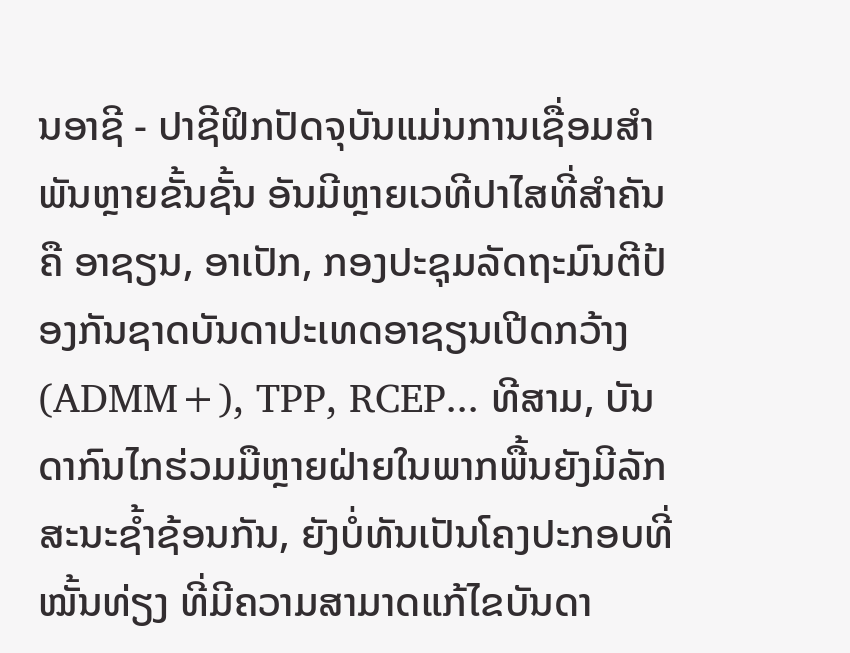ນອາຊີ - ປາຊີຟິກປັດຈຸບັນແມ່ນການເຊື່ອມສຳພັນຫຼາຍຂັ້ນຊັ້ນ ອັນມີຫຼາຍເວທີປາໄສທີ່ສຳຄັນຄື ອາຊຽນ, ອາເປັກ, ກອງປະຊຸມລັດຖະມົນຕີປ້ອງກັນຊາດບັນດາປະເທດອາຊຽນເປີດກວ້າງ (ADMM+), TPP, RCEP... ທີສາມ, ບັນດາກົນໄກຮ່ວມມືຫຼາຍຝ່າຍໃນພາກພື້ນຍັງມີລັກສະນະຊ້ຳຊ້ອນກັນ, ຍັງບໍ່ທັນເປັນໂຄງປະກອບທີ່ໝັ້ນທ່ຽງ ທີ່ມີຄວາມສາມາດແກ້ໄຂບັນດາ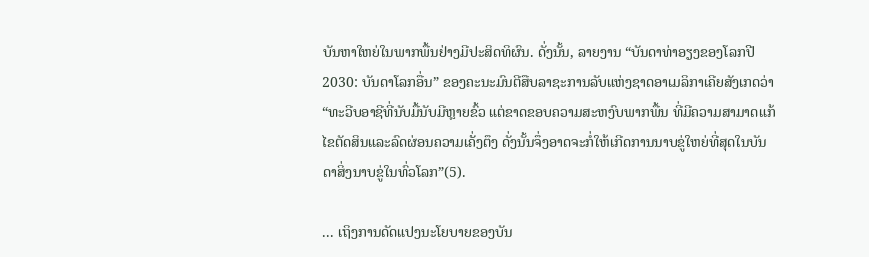ບັນຫາໃຫຍ່ໃນພາກພື້ນຢ່າງມີປະສິດທິຜົນ. ດັ່ງນັ້ນ, ລາຍງານ “ບັນດາທ່າອຽງຂອງໂລກປີ 2030: ບັນດາໂລກອື່ນ” ຂອງຄະນະມົນຕີສືບລາຊະການລັບແຫ່ງຊາດອາເມລິກາເຄີຍສັງເກດວ່າ “ທະວີບອາຊີທີ່ນັບມື້ນັບມີຫຼາຍຂົ້ວ ແຕ່ຂາດຂອບຄວາມສະຫງົບພາກພື້ນ ທີ່ມີຄວາມສາມາດແກ້ໄຂຕັດສິນແລະລົດຜ່ອນຄວາມເຄັ່ງຕຶງ ດັ່ງນັ້ນຈຶ່ງອາດຈະກໍ່ໃຫ້ເກີດການນາບຂູ່ໃຫຍ່ທີ່ສຸດໃນບັນດາສິ່ງນາບຂູ່ໃນທົ່ວໂລກ”(5).

... ເຖິງການດັດແປງນະໂຍບາຍຂອງບັນ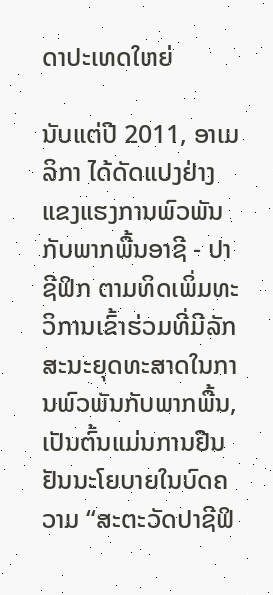ດາປະເທດໃຫຍ່

ນັບແຕ່ປີ 2011, ອາເມລິກາ ໄດ້ດັດແປງຢ່າງແຂງແຮງການພົວພັນກັບພາກພື້ນອາຊີ - ປາຊີຟິກ ຕາມທິດເພິ່ມທະວິການເຂົ້າຮ່ວມທີ່ມີລັກສະນະຍຸດທະສາດໃນການພົວພັນກັບພາກພື້ນ, ເປັນຕົ້ນແມ່ນການຢືນຢັນນະໂຍບາຍໃນບົດຄວາມ “ສະຕະວັດປາຊີຟິ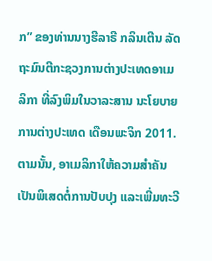ກ” ຂອງທ່ານນາງຮີລາຣີ ກລິນເຕີນ ລັດຖະມົນຕີກະຊວງການຕ່າງປະເທດອາເມລິກາ ທີ່ລົງພິມໃນວາລະສານ ນະໂຍບາຍການຕ່າງປະເທດ ເດືອນພະຈິກ 2011. ຕາມນັ້ນ, ອາເມລິກາໃຫ້ຄວາມສຳຄັນເປັນພິເສດຕໍ່ການປັບປຸງ ແລະເພີ່ມທະວີ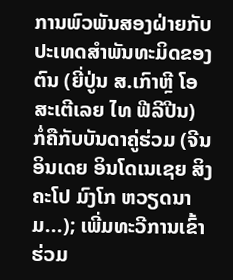ການພົວພັນສອງຝ່າຍກັບ ປະເທດສຳພັນທະມິດຂອງຕົນ (ຍີ່ປູ່ນ ສ.ເກົາຫຼີ ໂອສະເຕີເລຍ ໄທ ຟີລີປີນ) ກໍ່ຄືກັບບັນດາຄູ່ຮ່ວມ (ຈີນ ອິນເດຍ ອິນໂດເນເຊຍ ສິງຄະໂປ ມົງໂກ ຫວຽດນາມ...); ເພີ່ມທະວີການເຂົ້າຮ່ວມ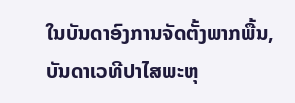ໃນບັນດາອົງການຈັດຕັ້ງພາກພື້ນ, ບັນດາເວທີປາໄສພະຫຸ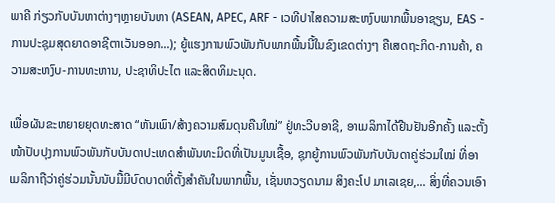ພາຄີ ກ່ຽວກັບບັນຫາຕ່າງໆຫຼາຍບັນຫາ (ASEAN, APEC, ARF - ເວທີປາໄສຄວາມສະຫງົບພາກພື້ນອາຊຽນ, EAS - ການປະຊຸມສຸດຍາດອາຊີຕາເວັນອອກ...); ຍູ້ແຮງການພົວພັນກັບພາກພື້ນນີ້ໃນຂົງເຂດຕ່າງໆ ຄືເສດຖະກິດ-ການຄ້າ, ຄວາມສະຫງົບ-ການທະຫານ, ປະຊາທິປະໄຕ ແລະສິດທິມະນຸດ.

ເພື່ອຜັນຂະຫຍາຍຍຸດທະສາດ “ຫັນເພົາ/ສ້າງຄວາມສົມດຸນຄືນໃໝ່” ຢູ່ທະວີບອາຊີ, ອາເມລິກາໄດ້ຢືນຢັນອີກຄັ້ງ ແລະຕັ້ງໜ້າປັບປຸງການພົວພັນກັບບັນດາປະເທດສຳພັນທະມິດທີ່ເປັນມູນເຊື້ອ, ຊຸກຍູ້ການພົວພັນກັບບັນດາຄູ່ຮ່ວມໃໝ່ ທີ່ອາເມລິກາຖືວ່າຄູ່ຮ່ວມນັ້ນນັບມື້ມີບົດບາດທີ່ຕັ້ງສຳຄັນໃນພາກພື້ນ, ເຊັ່ນຫວຽດນາມ ສິງຄະໂປ ມາເລເຊຍ,... ສິ່ງທີ່ຄວນເອົາ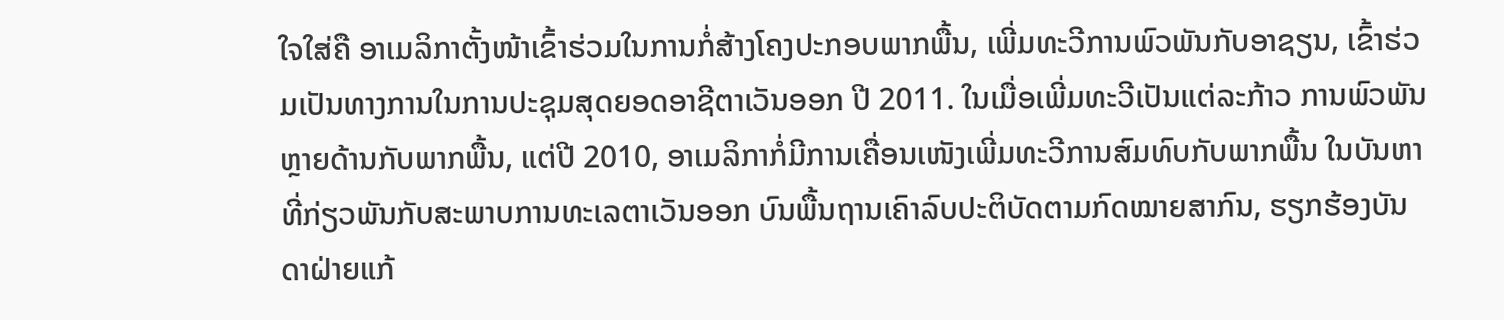ໃຈໃສ່ຄື ອາເມລິກາຕັ້ງໜ້າເຂົ້າຮ່ວມໃນການກໍ່ສ້າງໂຄງປະກອບພາກພື້ນ, ເພີ່ມທະວີການພົວພັນກັບອາຊຽນ, ເຂົ້າຮ່ວມເປັນທາງການໃນການປະຊຸມສຸດຍອດອາຊີຕາເວັນອອກ ປີ 2011. ໃນເມື່ອເພີ່ມທະວີເປັນແຕ່ລະກ້າວ ການພົວພັນຫຼາຍດ້ານກັບພາກພື້ນ, ແຕ່ປີ 2010, ອາເມລິກາກໍ່ມີການເຄື່ອນເໜັງເພີ່ມທະວີການສົມທົບກັບພາກພື້ນ ໃນບັນຫາທີ່ກ່ຽວພັນກັບສະພາບການທະເລຕາເວັນອອກ ບົນພື້ນຖານເຄົາລົບປະຕິບັດຕາມກົດໝາຍສາກົນ, ຮຽກຮ້ອງບັນດາຝ່າຍແກ້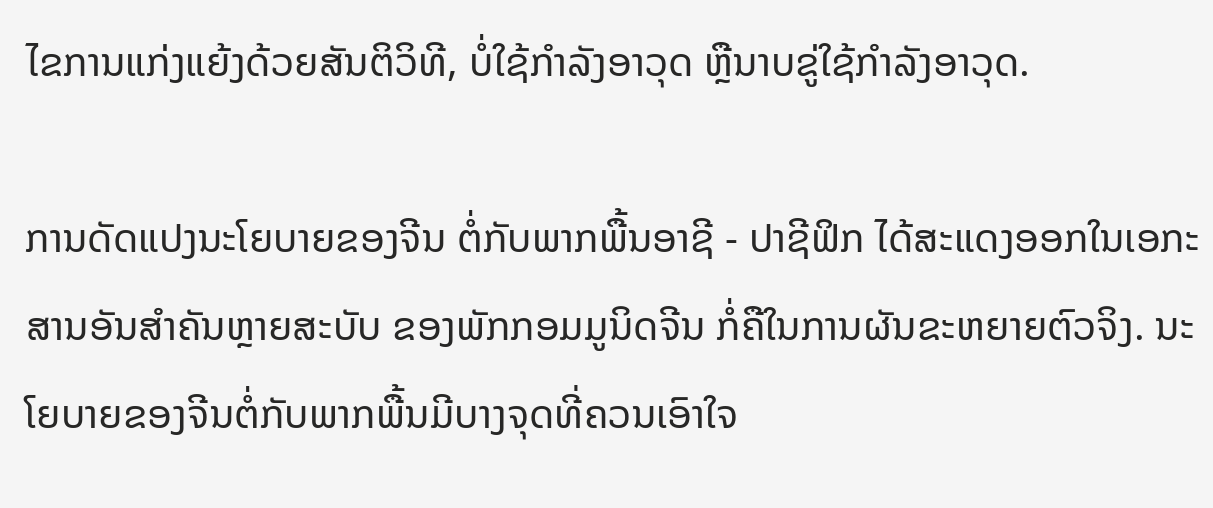ໄຂການແກ່ງແຍ້ງດ້ວຍສັນຕິວິທີ, ບໍ່ໃຊ້ກຳລັງອາວຸດ ຫຼືນາບຂູ່ໃຊ້ກຳລັງອາວຸດ.

ການດັດແປງນະໂຍບາຍຂອງຈີນ ຕໍ່ກັບພາກພື້ນອາຊີ - ປາຊີຟິກ ໄດ້ສະແດງອອກໃນເອກະສານອັນສຳຄັນຫຼາຍສະບັບ ຂອງພັກກອມມູນິດຈີນ ກໍ່ຄືໃນການຜັນຂະຫຍາຍຕົວຈິງ. ນະໂຍບາຍຂອງຈີນຕໍ່ກັບພາກພື້ນມີບາງຈຸດທີ່ຄວນເອົາໃຈ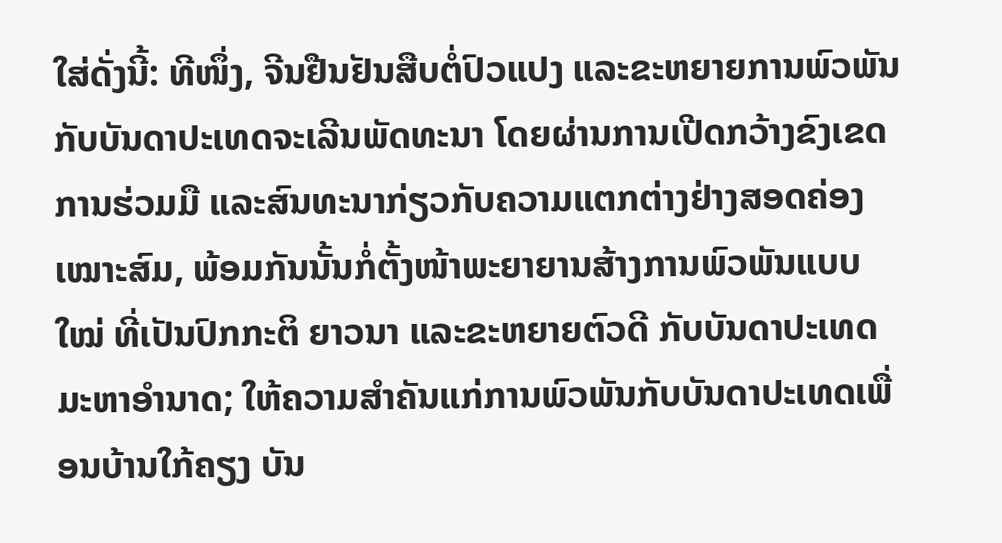ໃສ່ດັ່ງນີ້: ທີໜຶ່ງ, ຈີນຢືນຢັນສືບຕໍ່ປົວແປງ ແລະຂະຫຍາຍການພົວພັນກັບບັນດາປະເທດຈະເລີນພັດທະນາ ໂດຍຜ່ານການເປີດກວ້າງຂົງເຂດການຮ່ວມມື ແລະສົນທະນາກ່ຽວກັບຄວາມແຕກຕ່າງຢ່າງສອດຄ່ອງເໝາະສົມ, ພ້ອມກັນນັ້ນກໍ່ຕັ້ງໜ້າພະຍາຍານສ້າງການພົວພັນແບບໃໝ່ ທີ່ເປັນປົກກະຕິ ຍາວນາ ແລະຂະຫຍາຍຕົວດີ ກັບບັນດາປະເທດມະຫາອຳນາດ; ໃຫ້ຄວາມສຳຄັນແກ່ການພົວພັນກັບບັນດາປະເທດເພື່ອນບ້ານໃກ້ຄຽງ ບັນ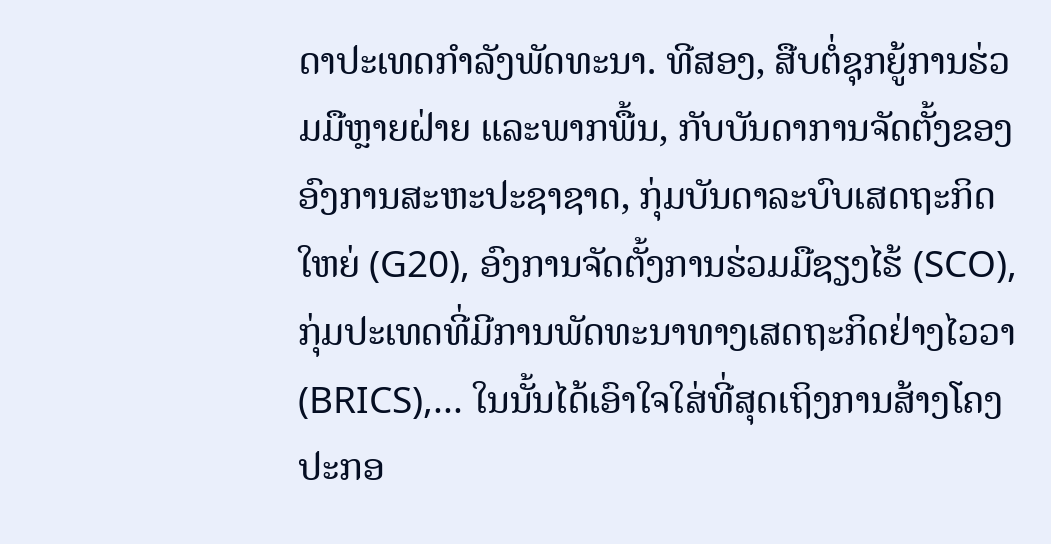ດາປະເທດກຳລັງພັດທະນາ. ທີສອງ, ສືບຕໍ່ຊຸກຍູ້ການຮ່ວມມືຫຼາຍຝ່າຍ ແລະພາກພື້ນ, ກັບບັນດາການຈັດຕັ້ງຂອງອົງການສະຫະປະຊາຊາດ, ກຸ່ມບັນດາລະບົບເສດຖະກິດໃຫຍ່ (G20), ອົງການຈັດຕັ້ງການຮ່ວມມືຊຽງໄຮ້ (SCO), ກຸ່ມປະເທດທີ່ມີການພັດທະນາທາງເສດຖະກິດຢ່າງໄວວາ (BRICS),... ໃນນັ້ນໄດ້ເອົາໃຈໃສ່ທີ່ສຸດເຖິງການສ້າງໂຄງປະກອ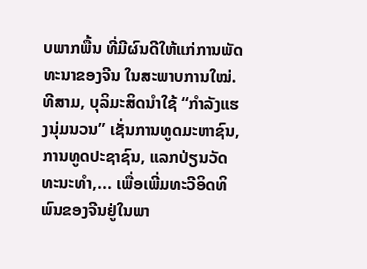ບພາກພື້ນ ທີ່ມີຜົນດີໃຫ້ແກ່ການພັດທະນາຂອງຈີນ ໃນສະພາບການໃໝ່. ທີສາມ, ບຸລິມະສິດນຳໃຊ້ “ກຳລັງແຮງນຸ່ມນວນ” ເຊັ່ນການທູດມະຫາຊົນ, ການທູດປະຊາຊົນ, ແລກປ່ຽນວັດທະນະທຳ,... ເພື່ອເພີ່ມທະວີອິດທິພົນຂອງຈີນຢູ່ໃນພາ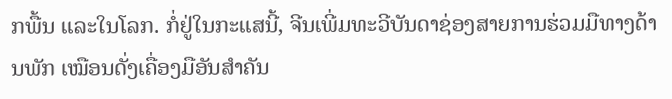ກພື້ນ ແລະໃນໂລກ. ກໍ່ຢູ່ໃນກະແສນີ້, ຈີນເພີ່ມທະວີບັນດາຊ່ອງສາຍການຮ່ວມມືທາງດ້ານພັກ ເໝືອນດັ່ງເຄື່ອງມືອັນສຳຄັນ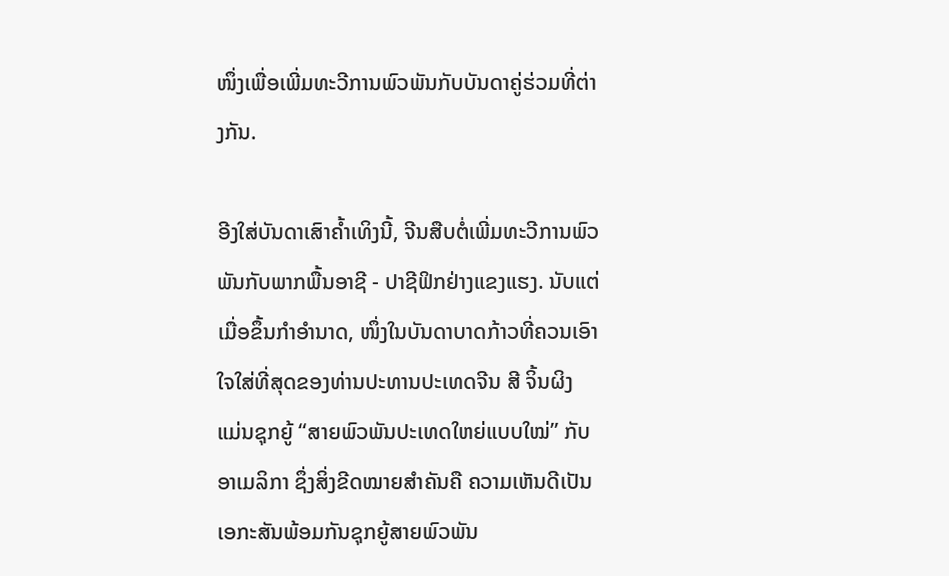ໜຶ່ງເພື່ອເພີ່ມທະວີການພົວພັນກັບບັນດາຄູ່ຮ່ວມທີ່ຕ່າງກັນ.

ອີງໃສ່ບັນດາເສົາຄ້ຳເທິງນີ້, ຈີນສືບຕໍ່ເພີ່ມທະວີການພົວພັນກັບພາກພື້ນອາຊີ - ປາຊີຟິກຢ່າງແຂງແຮງ. ນັບແຕ່ເມື່ອຂຶ້ນກຳອຳນາດ, ໜຶ່ງໃນບັນດາບາດກ້າວທີ່ຄວນເອົາໃຈໃສ່ທີ່ສຸດຂອງທ່ານປະທານປະເທດຈີນ ສີ ຈິ້ນຜິງ ແມ່ນຊຸກຍູ້ “ສາຍພົວພັນປະເທດໃຫຍ່ແບບໃໝ່” ກັບອາເມລິກາ ຊຶ່ງສິ່ງຂີດໝາຍສຳຄັນຄື ຄວາມເຫັນດີເປັນເອກະສັນພ້ອມກັນຊຸກຍູ້ສາຍພົວພັນ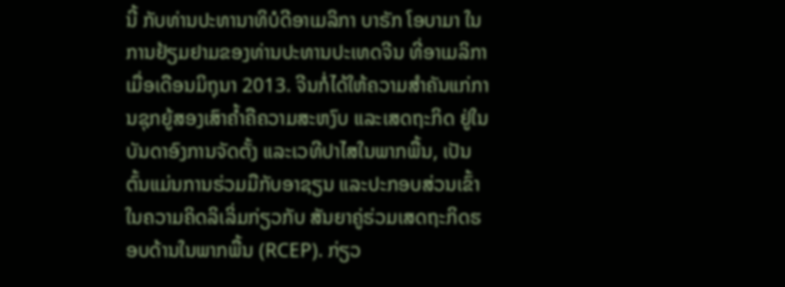ນີ້ ກັບທ່ານປະທານາທິບໍດີອາເມລິກາ ບາຣັກ ໂອບາມາ ໃນການຢ້ຽມຢາມຂອງທ່ານປະທານປະເທດຈີນ ທີ່ອາເມລິກາ ເມື່ອເດືອນມິຖຸນາ 2013. ຈີນກໍ່ໄດ້ໃຫ້ຄວາມສຳຄັນແກ່ການຊຸກຍູ້ສອງເສົາຄ້ຳຄືຄວາມສະຫງົບ ແລະເສດຖະກິດ ຢູ່ໃນບັນດາອົງການຈັດຕັ້ງ ແລະເວທີປາໄສໃນພາກພື້ນ, ເປັນຕົ້ນແມ່ນການຮ່ວມມືກັບອາຊຽນ ແລະປະກອບສ່ວນເຂົ້າໃນຄວາມຄິດລິເລິ່ມກ່ຽວກັບ ສັນຍາຄູ່ຮ່ວມເສດຖະກິດຮອບດ້ານໃນພາກພື້ນ (RCEP). ກ່ຽວ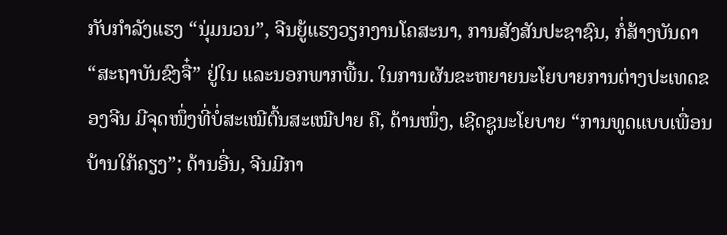ກັບກຳລັງແຮງ “ນຸ່ມນວນ”, ຈີນຍູ້ແຮງວຽກງານໂຄສະນາ, ການສັງສັນປະຊາຊົນ, ກໍ່ສ້າງບັນດາ “ສະຖາບັນຂົງຈື໋” ຢູ່ໃນ ແລະນອກພາກພື້ນ. ໃນການຜັນຂະຫຍາຍນະໂຍບາຍການຕ່າງປະເທດຂອງຈີນ ມີຈຸດໜຶ່ງທີ່ບໍ່ສະເໝີຕົ້ນສະເໝີປາຍ ຄື, ດ້ານໜຶ່ງ, ເຊີດຊູນະໂຍບາຍ “ການທູດແບບເພື່ອນບ້ານໃກ້ຄຽງ”; ດ້ານອື່ນ, ຈີນມີກາ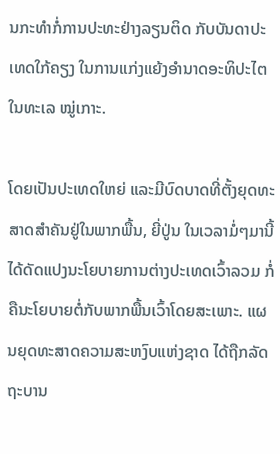ນກະທຳກໍ່ການປະທະຢ່າງລຽນຕິດ ກັບບັນດາປະເທດໃກ້ຄຽງ ໃນການແກ່ງແຍ້ງອຳນາດອະທິປະໄຕໃນທະເລ ໝູ່ເກາະ.

ໂດຍເປັນປະເທດໃຫຍ່ ແລະມີບົດບາດທີ່ຕັ້ງຍຸດທະສາດສຳຄັນຢູ່ໃນພາກພື້ນ, ຍີ່ປູ່ນ ໃນເວລາມໍ່ໆມານີ້ໄດ້ດັດແປງນະໂຍບາຍການຕ່າງປະເທດເວົ້າລວມ ກໍ່ຄືນະໂຍບາຍຕໍ່ກັບພາກພື້ນເວົ້າໂດຍສະເພາະ. ແຜນຍຸດທະສາດຄວາມສະຫງົບແຫ່ງຊາດ ໄດ້ຖືກລັດຖະບານ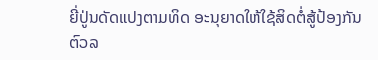ຍີ່ປູ່ນດັດແປງຕາມທິດ ອະນຸຍາດໃຫ້ໃຊ້ສິດຕໍ່ສູ້ປ້ອງກັນຕົວລ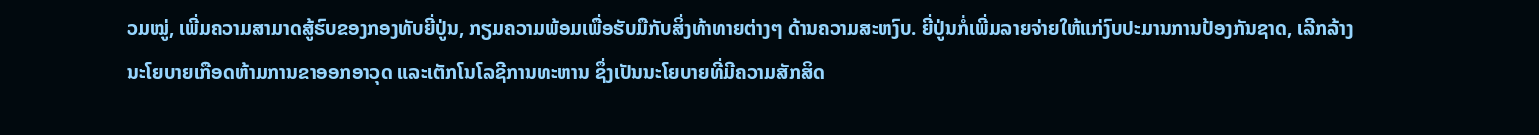ວມໝູ່, ເພີ່ມຄວາມສາມາດສູ້ຮົບຂອງກອງທັບຍີ່ປູ່ນ, ກຽມຄວາມພ້ອມເພື່ອຮັບມືກັບສິ່ງທ້າທາຍຕ່າງໆ ດ້ານຄວາມສະຫງົບ. ຍີ່ປູ່ນກໍ່ເພີ່ມລາຍຈ່າຍໃຫ້ແກ່ງົບປະມານການປ້ອງກັນຊາດ, ເລີກລ້າງນະໂຍບາຍເກືອດຫ້າມການຂາອອກອາວຸດ ແລະເຕັກໂນໂລຊີການທະຫານ ຊຶ່ງເປັນນະໂຍບາຍທີ່ມີຄວາມສັກສິດ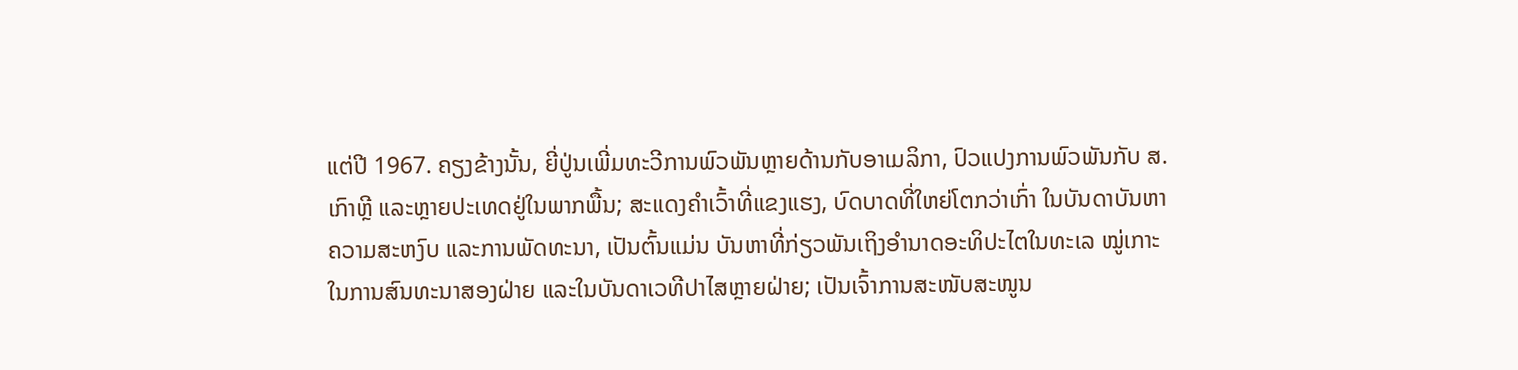ແຕ່ປີ 1967. ຄຽງຂ້າງນັ້ນ, ຍີ່ປູ່ນເພີ່ມທະວີການພົວພັນຫຼາຍດ້ານກັບອາເມລິກາ, ປົວແປງການພົວພັນກັບ ສ.ເກົາຫຼີ ແລະຫຼາຍປະເທດຢູ່ໃນພາກພື້ນ; ສະແດງຄຳເວົ້າທີ່ແຂງແຮງ, ບົດບາດທີ່ໃຫຍ່ໂຕກວ່າເກົ່າ ໃນບັນດາບັນຫາຄວາມສະຫງົບ ແລະການພັດທະນາ, ເປັນຕົ້ນແມ່ນ ບັນຫາທີ່ກ່ຽວພັນເຖິງອຳນາດອະທິປະໄຕໃນທະເລ ໝູ່ເກາະ ໃນການສົນທະນາສອງຝ່າຍ ແລະໃນບັນດາເວທີປາໄສຫຼາຍຝ່າຍ; ເປັນເຈົ້າການສະໜັບສະໜູນ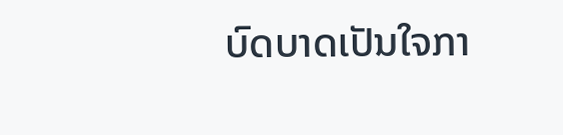ບົດບາດເປັນໃຈກາ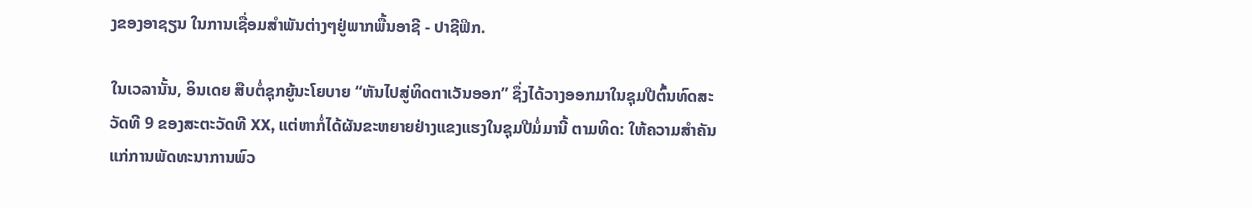ງຂອງອາຊຽນ ໃນການເຊື່ອມສຳພັນຕ່າງໆຢູ່ພາກພື້ນອາຊີ - ປາຊີຟິກ.

ໃນເວລານັ້ນ, ອິນເດຍ ສືບຕໍ່ຊຸກຍູ້ນະໂຍບາຍ “ຫັນໄປສູ່ທິດຕາເວັນອອກ” ຊຶ່ງໄດ້ວາງອອກມາໃນຊຸມປີຕົ້ນທົດສະວັດທີ 9 ຂອງສະຕະວັດທີ XX, ແຕ່ຫາກໍ່ໄດ້ຜັນຂະຫຍາຍຢ່າງແຂງແຮງໃນຊຸມປີມໍ່ມານີ້ ຕາມທິດ: ໃຫ້ຄວາມສຳຄັນແກ່ການພັດທະນາການພົວ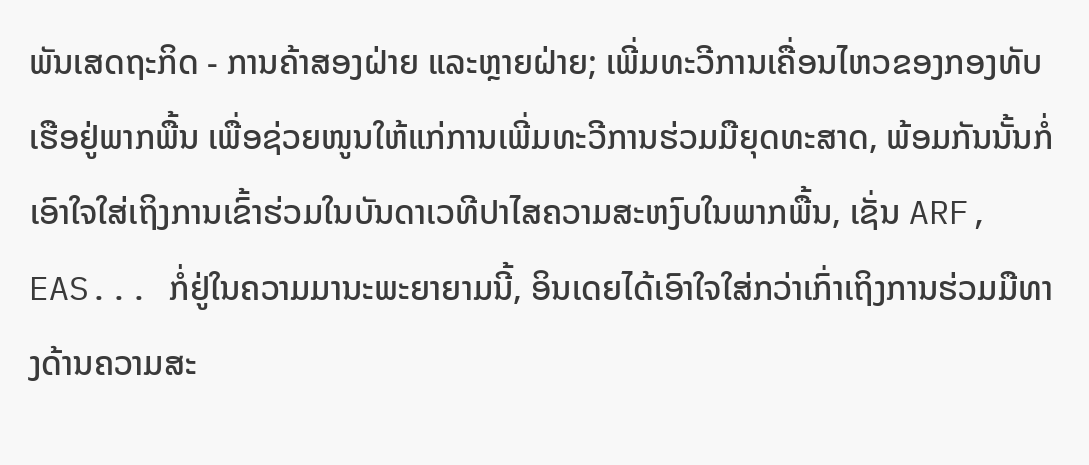ພັນເສດຖະກິດ - ການຄ້າສອງຝ່າຍ ແລະຫຼາຍຝ່າຍ; ເພີ່ມທະວີການເຄື່ອນໄຫວຂອງກອງທັບເຮືອຢູ່ພາກພື້ນ ເພື່ອຊ່ວຍໜູນໃຫ້ແກ່ການເພີ່ມທະວີການຮ່ວມມືຍຸດທະສາດ, ພ້ອມກັນນັ້ນກໍ່ເອົາໃຈໃສ່ເຖິງການເຂົ້າຮ່ວມໃນບັນດາເວທີປາໄສຄວາມສະຫງົບໃນພາກພື້ນ, ເຊັ່ນ ARF, EAS... ກໍ່ຢູ່ໃນຄວາມມານະພະຍາຍາມນີ້, ອິນເດຍໄດ້ເອົາໃຈໃສ່ກວ່າເກົ່າເຖິງການຮ່ວມມືທາງດ້ານຄວາມສະ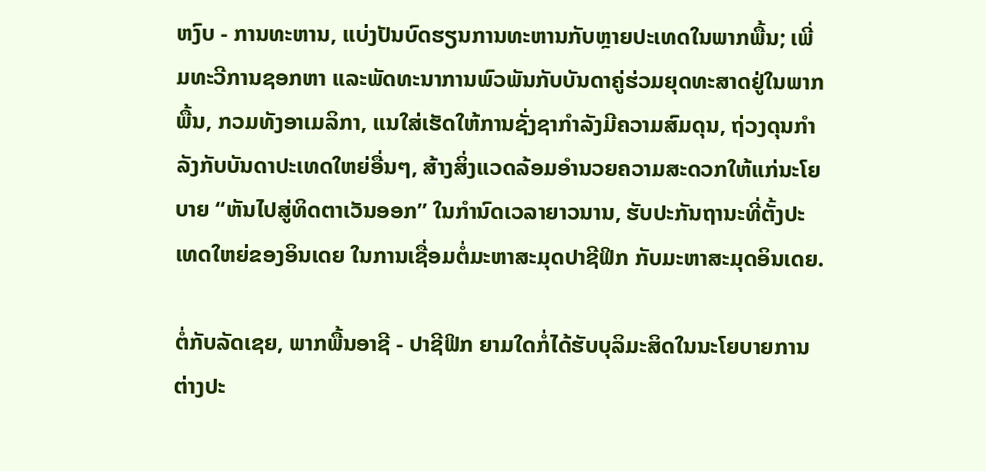ຫງົບ - ການທະຫານ, ແບ່ງປັນບົດຮຽນການທະຫານກັບຫຼາຍປະເທດໃນພາກພື້ນ; ເພີ່ມທະວີການຊອກຫາ ແລະພັດທະນາການພົວພັນກັບບັນດາຄູ່ຮ່ວມຍຸດທະສາດຢູ່ໃນພາກພື້ນ, ກວມທັງອາເມລິກາ, ແນໃສ່ເຮັດໃຫ້ການຊັ່ງຊາກຳລັງມີຄວາມສົມດຸນ, ຖ່ວງດຸນກຳລັງກັບບັນດາປະເທດໃຫຍ່ອື່ນໆ, ສ້າງສິ່ງແວດລ້ອມອຳນວຍຄວາມສະດວກໃຫ້ແກ່ນະໂຍບາຍ “ຫັນໄປສູ່ທິດຕາເວັນອອກ” ໃນກຳນົດເວລາຍາວນານ, ຮັບປະກັນຖານະທີ່ຕັ້ງປະເທດໃຫຍ່ຂອງອິນເດຍ ໃນການເຊື່ອມຕໍ່ມະຫາສະມຸດປາຊີຟິກ ກັບມະຫາສະມຸດອິນເດຍ.

ຕໍ່ກັບລັດເຊຍ, ພາກພື້ນອາຊີ - ປາຊີຟິກ ຍາມໃດກໍ່ໄດ້ຮັບບຸລິມະສິດໃນນະໂຍບາຍການຕ່າງປະ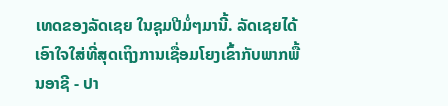ເທດຂອງລັດເຊຍ ໃນຊຸມປີມໍ່ໆມານີ້. ລັດເຊຍໄດ້ເອົາໃຈໃສ່ທີ່ສຸດເຖິງການເຊື່ອມໂຍງເຂົ້າກັບພາກພື້ນອາຊີ - ປາ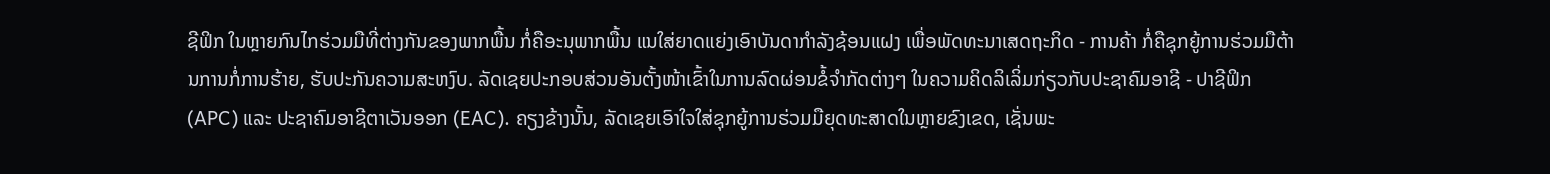ຊີຟິກ ໃນຫຼາຍກົນໄກຮ່ວມມືທີ່ຕ່າງກັນຂອງພາກພື້ນ ກໍ່ຄືອະນຸພາກພື້ນ ແນໃສ່ຍາດແຍ່ງເອົາບັນດາກຳລັງຊ້ອນແຝງ ເພື່ອພັດທະນາເສດຖະກິດ - ການຄ້າ ກໍ່ຄືຊຸກຍູ້ການຮ່ວມມືຕ້ານການກໍ່ການຮ້າຍ, ຮັບປະກັນຄວາມສະຫງົບ. ລັດເຊຍປະກອບສ່ວນອັນຕັ້ງໜ້າເຂົ້າໃນການລົດຜ່ອນຂໍ້ຈຳກັດຕ່າງໆ ໃນຄວາມຄິດລິເລິ່ມກ່ຽວກັບປະຊາຄົມອາຊີ - ປາຊີຟິກ (APC) ແລະ ປະຊາຄົມອາຊີຕາເວັນອອກ (EAC). ຄຽງຂ້າງນັ້ນ, ລັດເຊຍເອົາໃຈໃສ່ຊຸກຍູ້ການຮ່ວມມືຍຸດທະສາດໃນຫຼາຍຂົງເຂດ, ເຊັ່ນພະ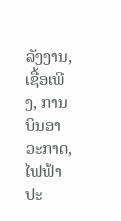ລັງງານ, ເຊື້ອເພີງ, ການບິນອາວະກາດ, ໄຟຟ້າປະ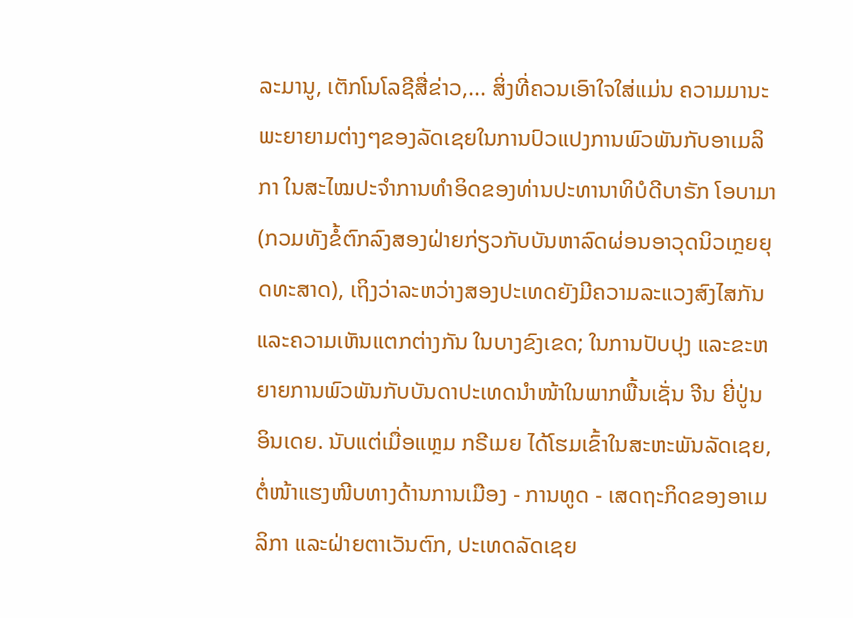ລະມານູ, ເຕັກໂນໂລຊີສື່ຂ່າວ,... ສິ່ງທີ່ຄວນເອົາໃຈໃສ່ແມ່ນ ຄວາມມານະພະຍາຍາມຕ່າງໆຂອງລັດເຊຍໃນການປົວແປງການພົວພັນກັບອາເມລິກາ ໃນສະໄໝປະຈຳການທຳອິດຂອງທ່ານປະທານາທິບໍດີບາຣັກ ໂອບາມາ (ກວມທັງຂໍ້ຕົກລົງສອງຝ່າຍກ່ຽວກັບບັນຫາລົດຜ່ອນອາວຸດນິວເກຼຍຍຸດທະສາດ), ເຖິງວ່າລະຫວ່າງສອງປະເທດຍັງມີຄວາມລະແວງສົງໄສກັນ ແລະຄວາມເຫັນແຕກຕ່າງກັນ ໃນບາງຂົງເຂດ; ໃນການປັບປຸງ ແລະຂະຫຍາຍການພົວພັນກັບບັນດາປະເທດນຳໜ້າໃນພາກພື້ນເຊັ່ນ ຈີນ ຍີ່ປູ່ນ ອິນເດຍ. ນັບແຕ່ເມື່ອແຫຼມ ກຣີເມຍ ໄດ້ໂຮມເຂົ້າໃນສະຫະພັນລັດເຊຍ, ຕໍ່ໜ້າແຮງໜີບທາງດ້ານການເມືອງ - ການທູດ - ເສດຖະກິດຂອງອາເມລິກາ ແລະຝ່າຍຕາເວັນຕົກ, ປະເທດລັດເຊຍ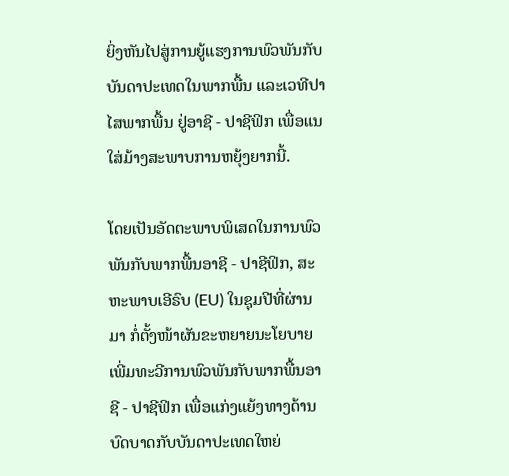ຍິ່ງຫັນໄປສູ່ການຍູ້ແຮງການພົວພັນກັບບັນດາປະເທດໃນພາກພື້ນ ແລະເວທີປາໄສພາກພື້ນ ຢູ່ອາຊີ - ປາຊີຟິກ ເພື່ອແນໃສ່ມ້າງສະພາບການຫຍຸ້ງຍາກນີ້.

ໂດຍເປັນອັດຕະພາບພິເສດໃນການພົວພັນກັບພາກພື້ນອາຊີ - ປາຊີຟິກ, ສະຫະພາບເອີຣົບ (EU) ໃນຊຸມປີທີ່ຜ່ານມາ ກໍ່ຕັ້ງໜ້າຜັນຂະຫຍາຍນະໂຍບາຍເພີ່ມທະວີການພົວພັນກັບພາກພື້ນອາຊີ - ປາຊີຟິກ ເພື່ອແກ່ງແຍ້ງທາງດ້ານບົດບາດກັບບັນດາປະເທດໃຫຍ່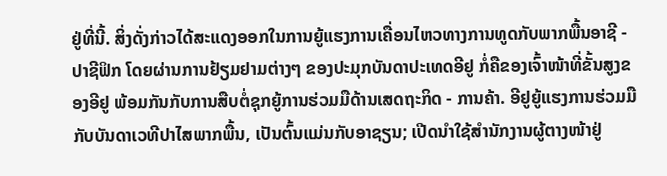ຢູ່ທີ່ນີ້. ສິ່ງດັ່ງກ່າວໄດ້ສະແດງອອກໃນການຍູ້ແຮງການເຄື່ອນໄຫວທາງການທູດກັບພາກພື້ນອາຊີ - ປາຊີຟິກ ໂດຍຜ່ານການຢ້ຽມຢາມຕ່າງໆ ຂອງປະມຸກບັນດາປະເທດອີຢູ ກໍ່ຄືຂອງເຈົ້າໜ້າທີ່ຂັ້ນສູງຂອງອີຢູ ພ້ອມກັນກັບການສືບຕໍ່ຊຸກຍູ້ການຮ່ວມມືດ້ານເສດຖະກິດ - ການຄ້າ. ອີຢູຍູ້ແຮງການຮ່ວມມືກັບບັນດາເວທີປາໄສພາກພື້ນ, ເປັນຕົ້ນແມ່ນກັບອາຊຽນ; ເປີດນຳໃຊ້ສຳນັກງານຜູ້ຕາງໜ້າຢູ່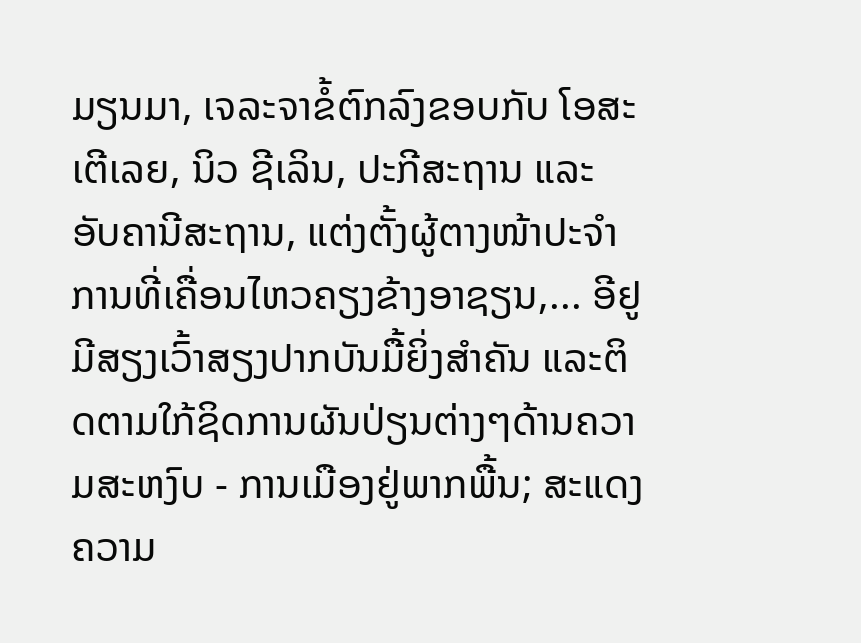ມຽນມາ, ເຈລະຈາຂໍ້ຕົກລົງຂອບກັບ ໂອສະເຕີເລຍ, ນິວ ຊີເລິນ, ປະກີສະຖານ ແລະ ອັບຄານີສະຖານ, ແຕ່ງຕັ້ງຜູ້ຕາງໜ້າປະຈຳການທີ່ເຄື່ອນໄຫວຄຽງຂ້າງອາຊຽນ,... ອີຢູມີສຽງເວົ້າສຽງປາກບັນມື້ຍິ່ງສຳຄັນ ແລະຕິດຕາມໃກ້ຊິດການຜັນປ່ຽນຕ່າງໆດ້ານຄວາມສະຫງົບ - ການເມືອງຢູ່ພາກພື້ນ; ສະແດງຄວາມ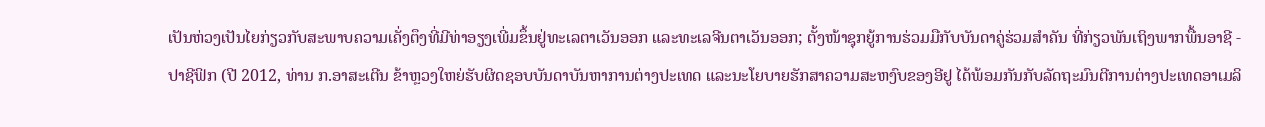ເປັນຫ່ວງເປັນໄຍກ່ຽວກັບສະພາບຄວາມເຄັ່ງຕຶງທີ່ມີທ່າອຽງເພີ່ມຂຶ້ນຢູ່ທະເລຕາເວັນອອກ ແລະທະເລຈີນຕາເວັນອອກ; ຕັ້ງໜ້າຊຸກຍູ້ການຮ່ວມມືກັບບັນດາຄູ່ຮ່ວມສຳຄັນ ທີ່ກ່ຽວພັນເຖິງພາກພື້ນອາຊີ - ປາຊີຟິກ (ປີ 2012, ທ່ານ ກ.ອາສະເຕີນ ຂ້າຫຼວງໃຫຍ່ຮັບຜິດຊອບບັນດາບັນຫາການຕ່າງປະເທດ ແລະນະໂຍບາຍຮັກສາຄວາມສະຫງົບຂອງອີຢູ ໄດ້ພ້ອມກັນກັບລັດຖະມົນຕີການຕ່າງປະເທດອາເມລິ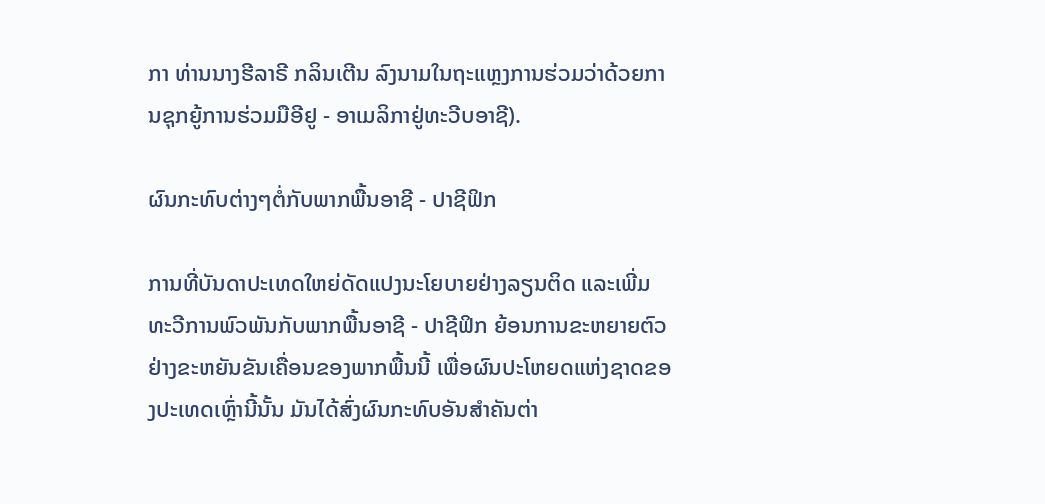ກາ ທ່ານນາງຮີລາຣີ ກລິນເຕີນ ລົງນາມໃນຖະແຫຼງການຮ່ວມວ່າດ້ວຍການຊຸກຍູ້ການຮ່ວມມືອີຢູ - ອາເມລິກາຢູ່ທະວີບອາຊີ).

ຜົນກະທົບຕ່າງໆຕໍ່ກັບພາກພື້ນອາຊີ - ປາຊີຟິກ

ການທີ່ບັນດາປະເທດໃຫຍ່ດັດແປງນະໂຍບາຍຢ່າງລຽນຕິດ ແລະເພີ່ມທະວີການພົວພັນກັບພາກພື້ນອາຊີ - ປາຊີຟິກ ຍ້ອນການຂະຫຍາຍຕົວຢ່າງຂະຫຍັນຂັນເຄື່ອນຂອງພາກພື້ນນີ້ ເພື່ອຜົນປະໂຫຍດແຫ່ງຊາດຂອງປະເທດເຫຼົ່ານີ້ນັ້ນ ມັນໄດ້ສົ່ງຜົນກະທົບອັນສຳຄັນຕ່າ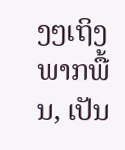ງໆເຖິງພາກພື້ນ, ເປັນ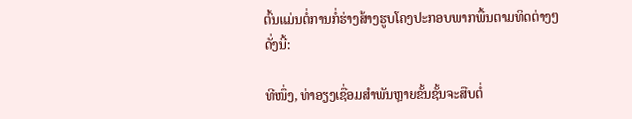ຕົ້ນແມ່ນຕໍ່ການກໍ່ຮ່າງສ້າງຮູບໂຄງປະກອບພາກພື້ນຕາມທິດຕ່າງໆດັ່ງນີ້:

ທີໜຶ່ງ, ທ່າອຽງເຊື່ອມສຳພັນຫຼາຍຂັ້ນຊັ້ນຈະສືບຕໍ່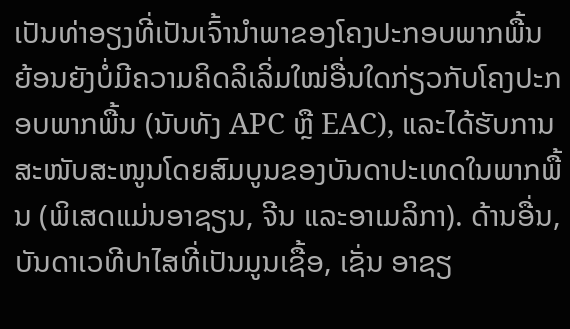ເປັນທ່າອຽງທີ່ເປັນເຈົ້ານຳພາຂອງໂຄງປະກອບພາກພື້ນ ຍ້ອນຍັງບໍ່ມີຄວາມຄິດລິເລິ່ມໃໝ່ອື່ນໃດກ່ຽວກັບໂຄງປະກອບພາກພື້ນ (ນັບທັງ APC ຫຼື EAC), ແລະໄດ້ຮັບການສະໜັບສະໜູນໂດຍສົມບູນຂອງບັນດາປະເທດໃນພາກພື້ນ (ພິເສດແມ່ນອາຊຽນ, ຈີນ ແລະອາເມລິກາ). ດ້ານອື່ນ, ບັນດາເວທີປາໄສທີ່ເປັນມູນເຊື້ອ, ເຊັ່ນ ອາຊຽ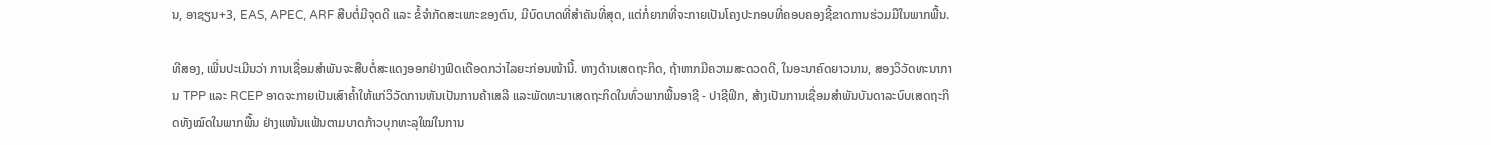ນ, ອາຊຽນ+3, EAS, APEC, ARF ສືບຕໍ່ມີຈຸດດີ ແລະ ຂໍ້ຈຳກັດສະເພາະຂອງຕົນ, ມີບົດບາດທີ່ສຳຄັນທີ່ສຸດ, ແຕ່ກໍ່ຍາກທີ່ຈະກາຍເປັນໂຄງປະກອບທີ່ຄອບຄອງຊີ້ຂາດການຮ່ວມມືໃນພາກພື້ນ.

ທີສອງ, ເພີ່ນປະເມີນວ່າ ການເຊື່ອມສຳພັນຈະສືບຕໍ່ສະແດງອອກຢ່າງຟົດເດືອດກວ່າໄລຍະກ່ອນໜ້ານີ້. ທາງດ້ານເສດຖະກິດ, ຖ້າຫາກມີຄວາມສະດວດດີ, ໃນອະນາຄົດຍາວນານ, ສອງວິວັດທະນາການ TPP ແລະ RCEP ອາດຈະກາຍເປັນເສົາຄ້ຳໃຫ້ແກ່ວິວັດການຫັນເປັນການຄ້າເສລີ ແລະພັດທະນາເສດຖະກິດໃນທົ່ວພາກພື້ນອາຊີ - ປາຊີຟິກ, ສ້າງເປັນການເຊື່ອມສຳພັນບັນດາລະບົບເສດຖະກິດທັງໝົດໃນພາກພື້ນ ຢ່າງແໜ້ນແຟ້ນຕາມບາດກ້າວບຸກທະລຸໃໝ່ໃນການ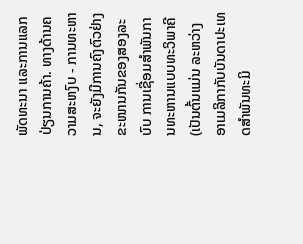ພັດທະນາ ແລະການແລກປ່ຽນການຄ້າ. ທາງດ້ານຄວາມສະຫງົບ - ການທະຫານ, ຈະຍັງມີການຄົງຕົວຢ່າງຂະໜານກັນຂອງສອງລະບົບ ການເຊື່ອມສຳພັນການທະຫານແບບທະວິພາຄີ (ເປັນຕົ້ນແມ່ນ ລະຫວ່າງອາເມລິກາກັບບັນດາປະເທດສຳພັນທະມິ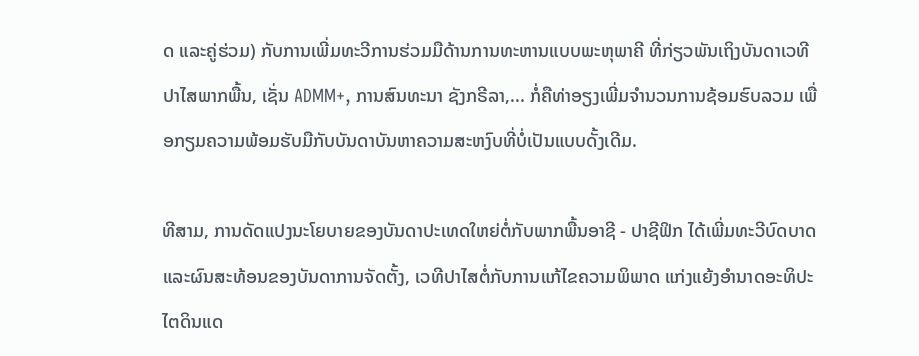ດ ແລະຄູ່ຮ່ວມ) ກັບການເພີ່ມທະວີການຮ່ວມມືດ້ານການທະຫານແບບພະຫຸພາຄີ ທີ່ກ່ຽວພັນເຖິງບັນດາເວທີປາໄສພາກພື້ນ, ເຊັ່ນ ADMM+, ການສົນທະນາ ຊັງກຣີລາ,... ກໍ່ຄືທ່າອຽງເພີ່ມຈຳນວນການຊ້ອມຮົບລວມ ເພື່ອກຽມຄວາມພ້ອມຮັບມືກັບບັນດາບັນຫາຄວາມສະຫງົບທີ່ບໍ່ເປັນແບບດັ້ງເດີມ.

ທີສາມ, ການດັດແປງນະໂຍບາຍຂອງບັນດາປະເທດໃຫຍ່ຕໍ່ກັບພາກພື້ນອາຊີ - ປາຊີຟິກ ໄດ້ເພີ່ມທະວີບົດບາດ ແລະຜົນສະທ້ອນຂອງບັນດາການຈັດຕັ້ງ, ເວທີປາໄສຕໍ່ກັບການແກ້ໄຂຄວາມພິພາດ ແກ່ງແຍ້ງອຳນາດອະທິປະໄຕດິນແດ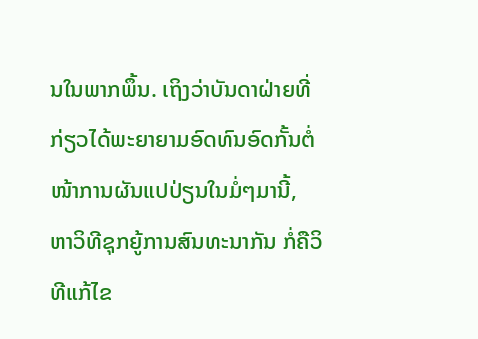ນໃນພາກພຶ້ນ. ເຖິງວ່າບັນດາຝ່າຍທີ່ກ່ຽວໄດ້ພະຍາຍາມອົດທົນອົດກັ້ນຕໍ່ໜ້າການຜັນແປປ່ຽນໃນມໍ່ໆມານີ້, ຫາວິທີຊຸກຍູ້ການສົນທະນາກັນ ກໍ່ຄືວິທີແກ້ໄຂ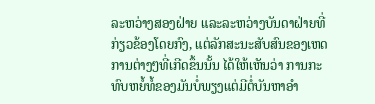ລະຫວ່າງສອງຝ່າຍ ແລະລະຫວ່າງບັນດາຝ່າຍທີ່ກ່ຽວຂ້ອງໂດຍກົງ, ແຕ່ລັກສະນະສັບສົນຂອງເຫດການຕ່າງໆທີ່ເກີດຂຶ້ນນັ້ນ ໄດ້ໃຫ້ເຫັນວ່າ ການກະທົບຫຍໍ້ທໍ້ຂອງມັນບໍ່ພຽງແຕ່ມີຕໍ່ບັນຫາອຳ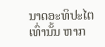ນາດອະທິປະໄຕເທົ່ານັ້ນ ຫາກ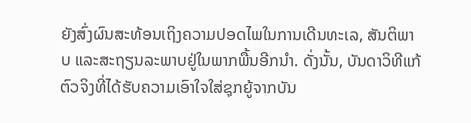ຍັງສົ່ງຜົນສະທ້ອນເຖິງຄວາມປອດໄພໃນການເດີນທະເລ, ສັນຕິພາບ ແລະສະຖຽນລະພາບຢູ່ໃນພາກພື້ນອີກນຳ. ດັ່ງນັ້ນ, ບັນດາວິທີແກ້ຕົວຈິງທີ່ໄດ້ຮັບຄວາມເອົາໃຈໃສ່ຊຸກຍູ້ຈາກບັນ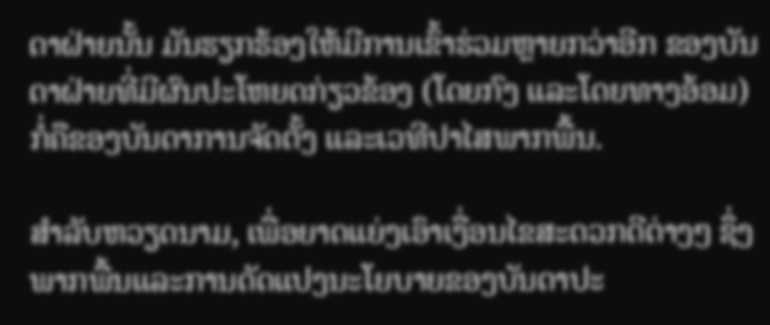ດາຝ່າຍນັ້ນ ມັນຮຽກຮ້ອງໃຫ້ມີການເຂົ້າຮ່ວມຫຼາຍກວ່າອີກ ຂອງບັນດາຝ່າຍທີ່ມີຜົນປະໂຫຍດກ່ຽວຂ້ອງ (ໂດຍກົງ ແລະໂດຍທາງອ້ອມ) ກໍ່ຄືຂອງບັນດາການຈັດຕັ້ງ ແລະເວທີປາໄສພາກພື້ນ.

ສຳລັບຫວຽດນາມ, ເພື່ອຍາດແຍ່ງເອົາເງື່ອນໄຂສະດວກດີຕ່າງໆ ຊຶ່ງພາກພື້ນແລະການດັດແປງນະໂຍບາຍຂອງບັນດາປະ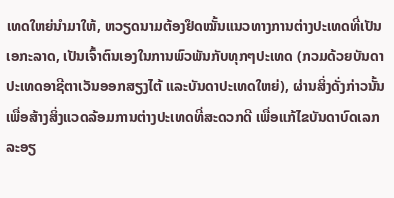ເທດໃຫຍ່ນຳມາໃຫ້, ຫວຽດນາມຕ້ອງຢຶດໝັ້ນແນວທາງການຕ່າງປະເທດທີ່ເປັນເອກະລາດ, ເປັນເຈົ້າຕົນເອງໃນການພົວພັນກັບທຸກໆປະເທດ (ກວມດ້ວຍບັນດາປະເທດອາຊີຕາເວັນອອກສຽງໄຕ້ ແລະບັນດາປະເທດໃຫຍ່), ຜ່ານສິ່ງດັ່ງກ່າວນັ້ນ ເພື່ອສ້າງສິ່ງແວດລ້ອມການຕ່າງປະເທດທີ່ສະດວກດີ ເພື່ອແກ້ໄຂບັນດາບົດເລກລະອຽ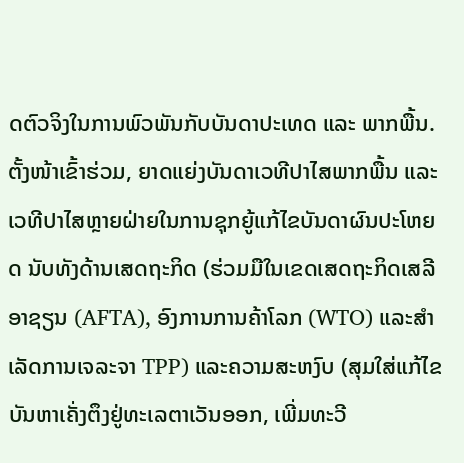ດຕົວຈິງໃນການພົວພັນກັບບັນດາປະເທດ ແລະ ພາກພື້ນ. ຕັ້ງໜ້າເຂົ້າຮ່ວມ, ຍາດແຍ່ງບັນດາເວທີປາໄສພາກພື້ນ ແລະເວທີປາໄສຫຼາຍຝ່າຍໃນການຊຸກຍູ້ແກ້ໄຂບັນດາຜົນປະໂຫຍດ ນັບທັງດ້ານເສດຖະກິດ (ຮ່ວມມືໃນເຂດເສດຖະກິດເສລີອາຊຽນ (AFTA), ອົງການການຄ້າໂລກ (WTO) ແລະສຳເລັດການເຈລະຈາ TPP) ແລະຄວາມສະຫງົບ (ສຸມໃສ່ແກ້ໄຂບັນຫາເຄັ່ງຕຶງຢູ່ທະເລຕາເວັນອອກ, ເພີ່ມທະວີ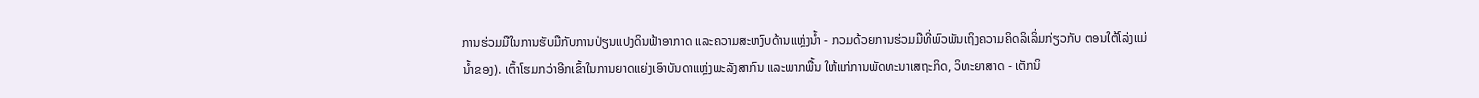ການຮ່ວມມືໃນການຮັບມືກັບການປ່ຽນແປງດິນຟ້າອາກາດ ແລະຄວາມສະຫງົບດ້ານແຫຼ່ງນ້ຳ - ກວມດ້ວຍການຮ່ວມມືທີ່ພົວພັນເຖິງຄວາມຄິດລິເລິ່ມກ່ຽວກັບ ຕອນໃຕ້ໂລ່ງແມ່ນ້ຳຂອງ). ເຕົ້າໂຮມກວ່າອີກເຂົ້າໃນການຍາດແຍ່ງເອົາບັນດາແຫຼ່ງພະລັງສາກົນ ແລະພາກພື້ນ ໃຫ້ແກ່ການພັດທະນາເສຖະກິດ, ວິທະຍາສາດ - ເຕັກນິ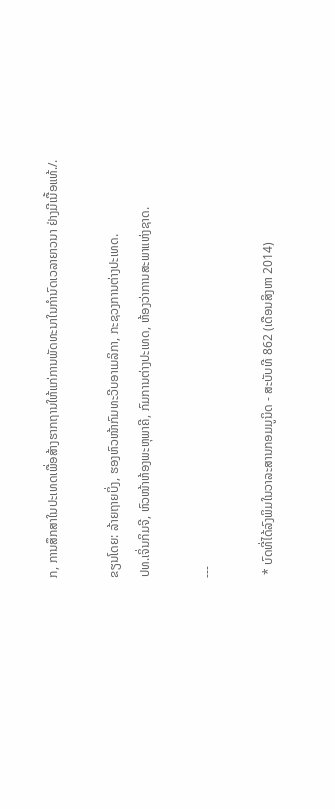ກ, ການສຶກສາໃນປະເທດເພື່ອສ້າງຮາກຖານໃຫ້ແກ່ການພັດທະນາໃນກຳນົດເວລາຍາວນາ ຢ່າງມີເນື້ອແທ້./.

ຂຽນໂດຍ: ລ້າຍຖາຍບິ່ງ, ຮອງຫົວໜ້າກົມທະວີບອາເມລິກາ, ກະຊວງການຕ່າງປະເທດ.
ປທ.ເຈິ່ນກິມຈີ, ຫົວໜ້າຫ້ອງພະຫຸພາຄີ, ກົມການຕ່າງປະເທດ, ຫ້ອງວ່າການສະພາແຫ່ງຊາດ.

---

 * ບົດທີ່ໄດ້ລົງພິມໃນວາລະສານກອມມູນິດ - ສະບັບທີ 862 (ເດືອນສິງຫາ 2014)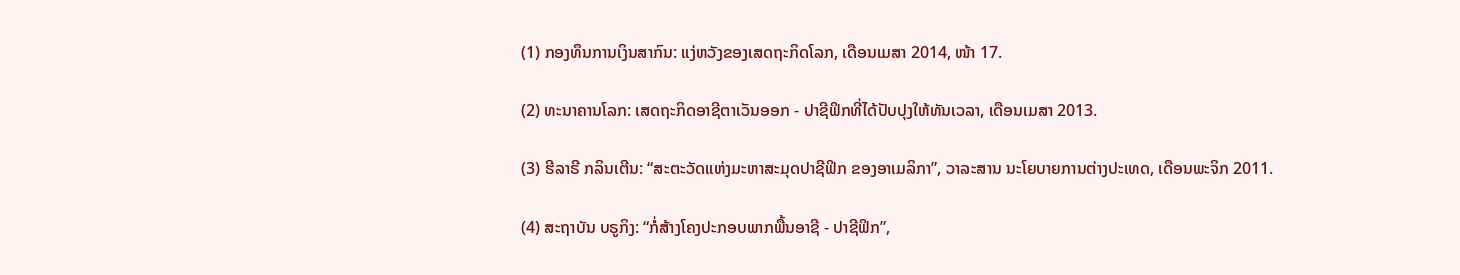(1) ກອງທຶນການເງິນສາກົນ: ແງ່ຫວັງຂອງເສດຖະກິດໂລກ, ເດືອນເມສາ 2014, ໜ້າ 17.

(2) ທະນາຄານໂລກ: ເສດຖະກິດອາຊີຕາເວັນອອກ - ປາຊີຟິກທີ່ໄດ້ປັບປຸງໃຫ້ທັນເວລາ, ເດືອນເມສາ 2013.

(3) ຮີລາຣີ ກລິນເຕີນ: “ສະຕະວັດແຫ່ງມະຫາສະມຸດປາຊີຟິກ ຂອງອາເມລິກາ”, ວາລະສານ ນະໂຍບາຍການຕ່າງປະເທດ, ເດືອນພະຈິກ 2011.

(4) ສະຖາບັນ ບຣູກິງ: “ກໍ່ສ້າງໂຄງປະກອບພາກພື້ນອາຊີ - ປາຊີຟິກ”,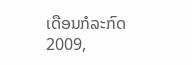ເດືອນກໍລະກົດ 2009,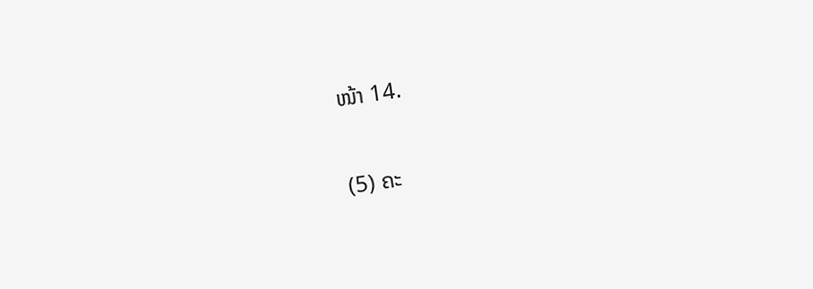ໜ້າ 14.

(5) ຄະ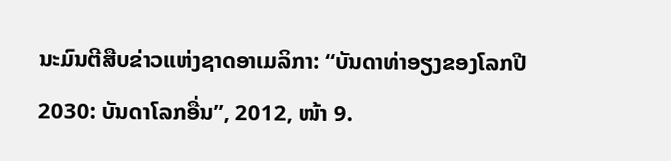ນະມົນຕີສືບຂ່າວແຫ່ງຊາດອາເມລິກາ: “ບັນດາທ່າອຽງຂອງໂລກປີ 2030: ບັນດາໂລກອື່ນ”, 2012, ໜ້າ 9.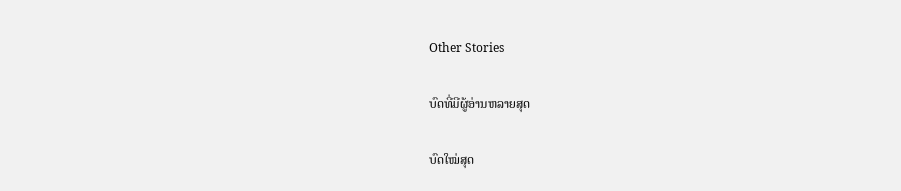Other Stories

ບົດທີ່ມີຜູ້ອ່ານຫລາຍສຸດ

ບົດໃໝ່ສຸດ